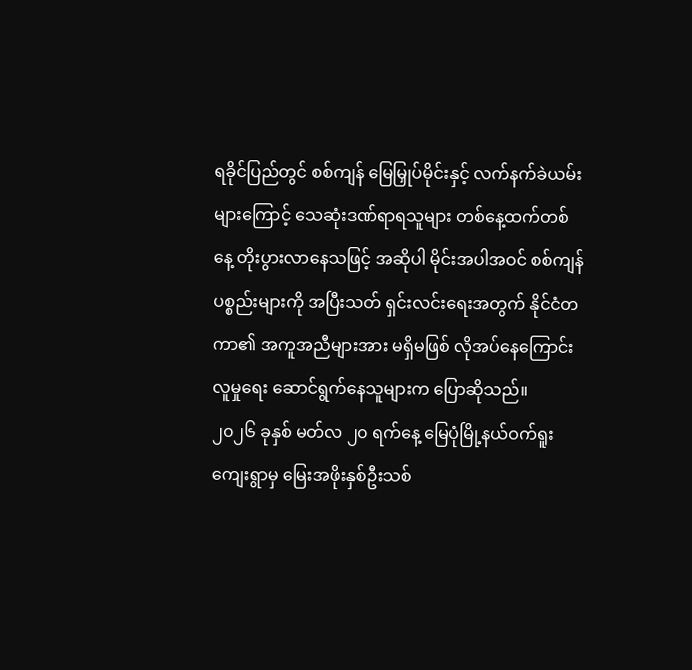ရခိုင်ပြည်တွင် စစ်ကျန် မြေမြှုပ်မိုင်းနှင့် လက်နက်ခဲယမ်းများကြောင့် သေဆုံးဒဏ်ရာရသူများ တစ်နေ့ထက်တစ်နေ့ တိုးပွားလာနေသဖြင့် အဆိုပါ မိုင်းအပါအဝင် စစ်ကျန် ပစ္စည်းများကို အပြီးသတ် ရှင်းလင်းရေးအတွက် နိုင်ငံတကာ၏ အကူအညီများအား မရှိမဖြစ် လိုအပ်နေကြောင်း လူမှုရေး ဆောင်ရွက်နေသူများက ပြောဆိုသည်။
၂၀၂၆ ခုနှစ် မတ်လ ၂၀ ရက်နေ့ မြေပုံမြို့နယ်ဝက်ရူးကျေးရွာမှ မြေးအဖိုးနှစ်ဦးသစ်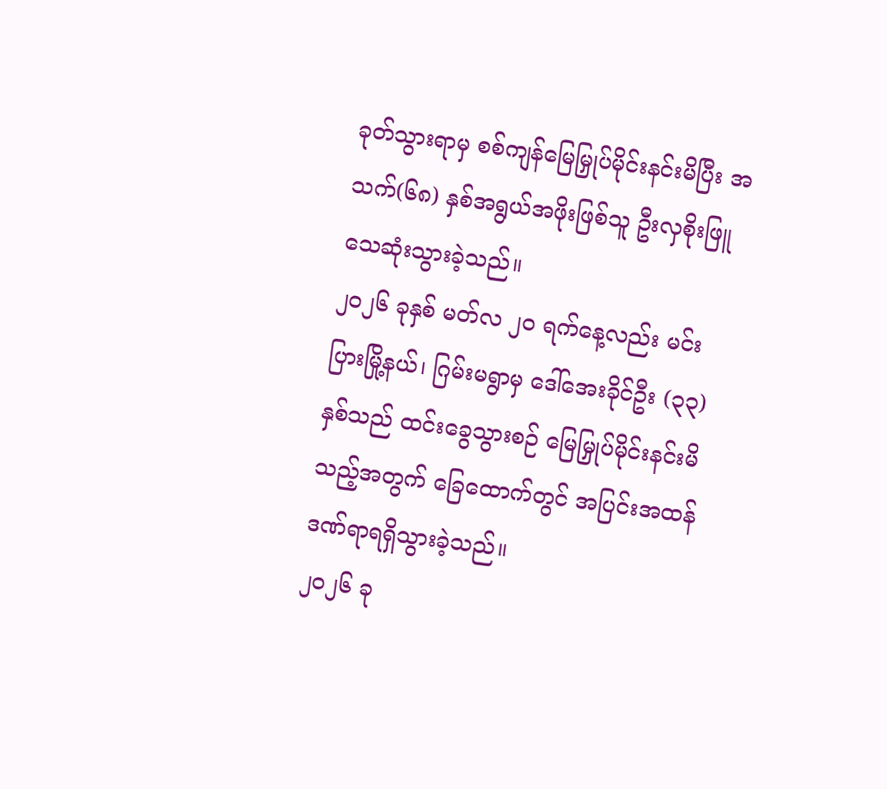ခုတ်သွားရာမှ စစ်ကျန်မြေမြှုပ်မိုင်းနင်းမိပြီး အသက်(၆၈) နှစ်အရွယ်အဖိုးဖြစ်သူ ဦးလှစိုးဖြူ သေဆုံးသွားခဲ့သည်။
၂၀၂၆ ခုနှစ် မတ်လ ၂ဝ ရက်နေ့လည်း မင်းပြားမြို့နယ်၊ ဂြမ်းမရွာမှ ဒေါ်အေးခိုင်ဦး (၃၃)နှစ်သည် ထင်းခွေသွားစဉ် မြေမြှုပ်မိုင်းနင်းမိသည့်အတွက် ခြေထောက်တွင် အပြင်းအထန် ဒဏ်ရာရရှိသွားခဲ့သည်။
၂၀၂၆ ခု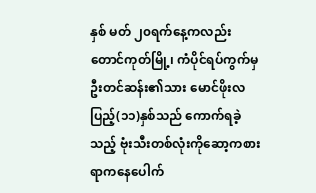နှစ် မတ် ၂၀ရက်နေ့ကလည်း တောင်ကုတ်မြို့၊ ကံပိုင်ရပ်ကွက်မှ ဦးတင်ဆန်း၏သား မောင်ဖိုးလပြည့်(၁၁)နှစ်သည် ကောက်ရခဲ့သည့် ဗုံးသီးတစ်လုံးကိုဆော့ကစားရာကနေပေါက်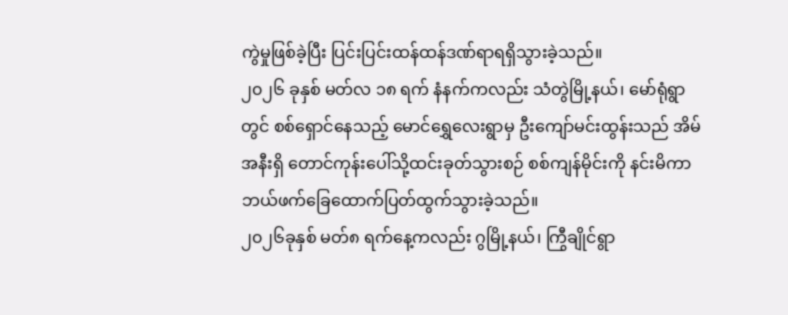ကွဲမှုဖြစ်ခဲ့ပြီး ပြင်းပြင်းထန်ထန်ဒဏ်ရာရရှိသွားခဲ့သည်။
၂၀၂၆ ခုနှစ် မတ်လ ၁၈ ရက် နံနက်ကလည်း သံတွဲမြို့နယ်၊ မော်ရုံရွာတွင် စစ်ရှောင်နေသည့် မောင်ရွှေလေးရွာမှ ဦးကျော်မင်းထွန်းသည် အိမ်အနီးရှိ တောင်ကုန်းပေါ်သို့ထင်းခုတ်သွားစဉ် စစ်ကျန်မိုင်းကို နင်းမိကာ ဘယ်ဖက်ခြေထောက်ပြတ်ထွက်သွားခဲ့သည်။
၂၀၂၆ခုနှစ် မတ်၈ ရက်နေ့ကလည်း ဂွမြို့နယ်၊ ကြွီချိုင်ရွာ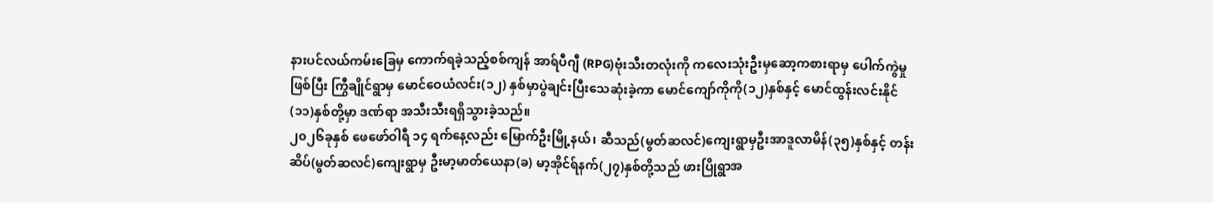နားပင်လယ်ကမ်းခြေမှ ကောက်ရခဲ့သည့်စစ်ကျန် အာရ်ပီဂျီ (RPG)ဗုံးသီးတလုံးကို ကလေးသုံးဦးမှဆော့ကစားရာမှ ပေါက်ကွဲမှုဖြစ်ပြီး ကြွီချိုင်ရွာမှ မောင်ဝေယံလင်း(၁၂) နှစ်မှာပွဲချင်းပြီးသေဆုံးခဲ့ကာ မောင်ကျော်ကိုကို(၁၂)နှစ်နှင့် မောင်ထွန်းလင်းနိုင်(၁၁)နှစ်တို့မှာ ဒဏ်ရာ အသီးသီးရရှိသွားခဲ့သည်။
၂၀၂၆ခုနှစ် ဖေဖော်ဝါရီ ၁၄ ရက်နေ့လည်း မြောက်ဦးမြို့နယ်၊ ဆီသည်(မွတ်ဆလင်)ကျေးရွာမှဦးအာဒူလာမိန်(၃၅)နှစ်နှင့် တန်းဆိပ်(မွတ်ဆလင်)ကျေးရွာမှ ဦးမာ့မာတ်ယေနာ(ခ) မာ့အိုင်ရ်နက်(၂၇)နှစ်တို့သည် ဖားပြိုရွာအ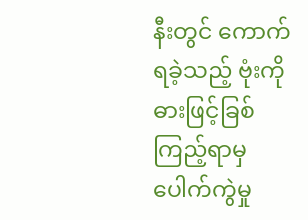နီးတွင် ကောက်ရခဲ့သည့် ဗုံးကို ဓားဖြင့်ခြစ်ကြည့်ရာမှ ပေါက်ကွဲမှု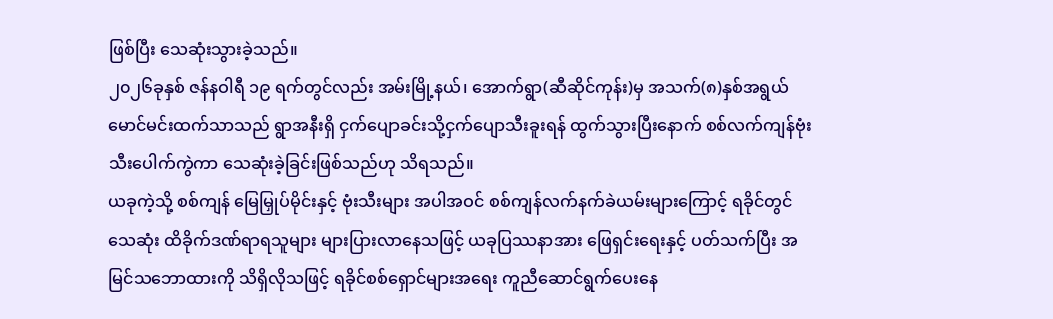ဖြစ်ပြီး သေဆုံးသွားခဲ့သည်။
၂၀၂၆ခုနှစ် ဇန်နဝါရီ ၁၉ ရက်တွင်လည်း အမ်းမြို့နယ်၊ အောက်ရွာ(ဆီဆိုင်ကုန်း)မှ အသက်(၈)နှစ်အရွယ် မောင်မင်းထက်သာသည် ရွာအနီးရှိ ငှက်ပျောခင်းသို့ငှက်ပျောသီးခူးရန် ထွက်သွားပြီးနောက် စစ်လက်ကျန်ဗုံးသီးပေါက်ကွဲကာ သေဆုံးခဲ့ခြင်းဖြစ်သည်ဟု သိရသည်။
ယခုကဲ့သို့ စစ်ကျန် မြေမြှုပ်မိုင်းနှင့် ဗုံးသီးများ အပါအဝင် စစ်ကျန်လက်နက်ခဲယမ်းများကြောင့် ရခိုင်တွင် သေဆုံး ထိခိုက်ဒဏ်ရာရသူများ များပြားလာနေသဖြင့် ယခုပြဿနာအား ဖြေရှင်းရေးနှင့် ပတ်သက်ပြီး အမြင်သဘောထားကို သိရှိလိုသဖြင့် ရခိုင်စစ်ရှောင်များအရေး ကူညီဆောင်ရွက်ပေးနေ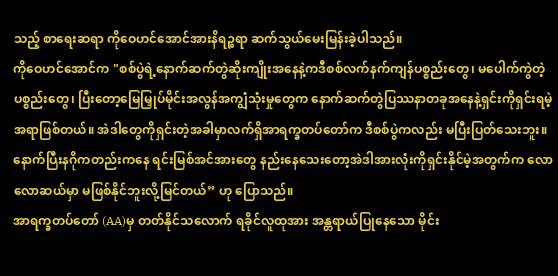သည့် စာရေးဆရာ ကိုဝေဟင်အောင်အားနိရဉ္စရာ ဆက်သွယ်မေးမြန်းခဲ့ပါသည်။
ကိုဝေဟင်အောင်က "စစ်ပွဲရဲ့နောက်ဆက်တွဲဆိုးကျိုးအနေနဲ့ကဒီစစ်လက်နက်ကျန်ပစ္စည်းတွေ၊ မပေါက်ကွဲတဲ့ပစ္စည်းတွေ၊ ပြီးတော့မြေမြှုပ်မိုင်းအလွန်အကျွံသုံးမှုတွေက နောက်ဆက်တွဲပြဿနာတခုအနေနဲ့ရှင်းကိုရှင်းရမဲ့အရာဖြစ်တယ်။ အဲဒါတွေကိုရှင်းတဲ့အခါမှာလက်ရှိအာရက္ခတပ်တော်က ဒီစစ်ပွဲကလည်း မပြီးပြတ်သေးဘူး။ နောက်ပြီးနဂိုကတည်းကနေ ရင်းမြစ်အင်အားတွေ နည်းနေသေးတော့အဲဒါအားလုံးကိုရှင်းနိုင်မဲ့အတွက်က လောလောဆယ်မှာ မဖြစ်နိုင်ဘူးလို့မြင်တယ်” ဟု ပြောသည်။
အာရက္ခတပ်တော် (AA)မှ တတ်နိုင်သလောက် ရခိုင်လူထုအား အန္တရာယ်ပြုနေသော မိုင်း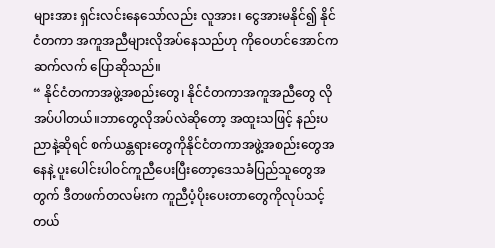များအား ရှင်းလင်းနေသော်လည်း လူအား၊ ငွေအားမနိုင်၍ နိုင်ငံတကာ အကူအညီများလိုအပ်နေသည်ဟု ကိုဝေဟင်အောင်က ဆက်လက် ပြောဆိုသည်။
“ နိုင်ငံတကာအဖွဲ့အစည်းတွေ၊ နိုင်ငံတကာအကူအညီတွေ လိုအပ်ပါတယ်။ဘာတွေလိုအပ်လဲဆိုတော့ အထူးသဖြင့် နည်းပညာနဲ့ဆိုရင် စက်ယန္တရားတွေကိုနိုင်ငံတကာအဖွဲ့အစည်းတွေအနေနဲ့ ပူးပေါင်းပါဝင်ကူညီပေးပြီးတော့ဒေသခံပြည်သူတွေအတွက် ဒီတဖက်တလမ်းက ကူညီပံ့ပိုးပေးတာတွေကိုလုပ်သင့်တယ်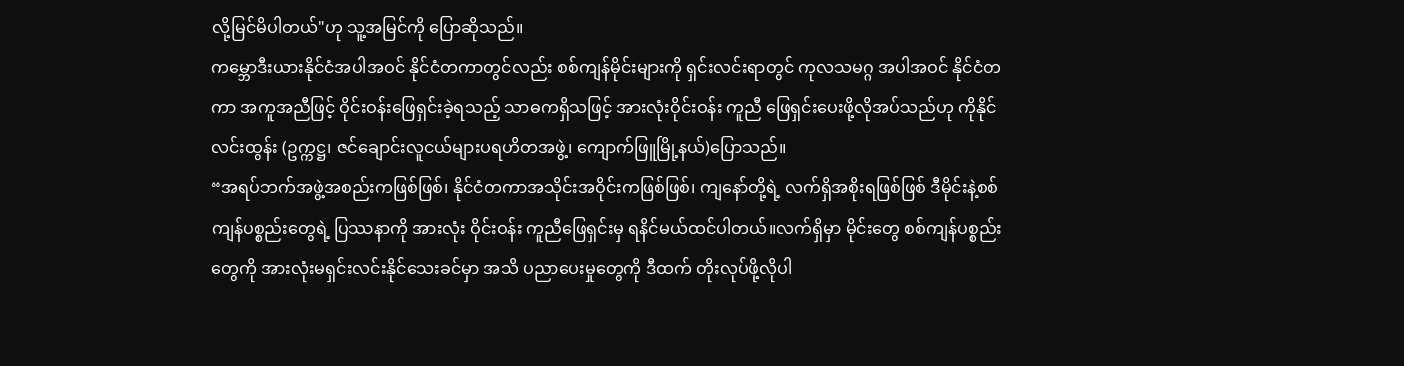လို့မြင်မိပါတယ်"ဟု သူ့အမြင်ကို ပြောဆိုသည်။
ကမ္ဘောဒီးယားနိုင်ငံအပါအဝင် နိုင်ငံတကာတွင်လည်း စစ်ကျန်မိုင်းများကို ရှင်းလင်းရာတွင် ကုလသမဂ္ဂ အပါအဝင် နိုင်ငံတကာ အကူအညီဖြင့် ဝိုင်းဝန်းဖြေရှင်းခဲ့ရသည့် သာဓကရှိသဖြင့် အားလုံးဝိုင်းဝန်း ကူညီ ဖြေရှင်းပေးဖို့လိုအပ်သည်ဟု ကိုနိုင်လင်းထွန်း (ဥက္ကဋ္ဌ၊ ဇင်ချောင်းလူငယ်များပရဟိတအဖွဲ့၊ ကျောက်ဖြူမြို့နယ်)ပြောသည်။
“အရပ်ဘက်အဖွဲ့အစည်းကဖြစ်ဖြစ်၊ နိုင်ငံတကာအသိုင်းအဝိုင်းကဖြစ်ဖြစ်၊ ကျနော်တို့ရဲ့ လက်ရှိအစိုးရဖြစ်ဖြစ် ဒီမိုင်းနဲ့စစ်ကျန်ပစ္စည်းတွေရဲ့ ပြဿနာကို အားလုံး ဝိုင်းဝန်း ကူညီဖြေရှင်းမှ ရနိင်မယ်ထင်ပါတယ်။လက်ရှိမှာ မိုင်းတွေ စစ်ကျန်ပစ္စည်းတွေကို အားလုံးမရှင်းလင်းနိုင်သေးခင်မှာ အသိ ပညာပေးမှုတွေကို ဒီထက် တိုးလုပ်ဖို့လိုပါ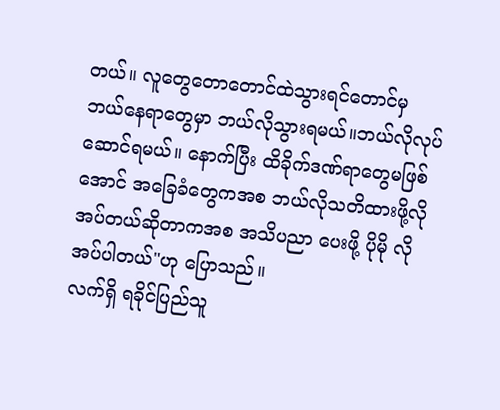တယ်။ လူတွေတောတောင်ထဲသွားရင်တောင်မှ ဘယ်နေရာတွေမှာ ဘယ်လိုသွားရမယ်။ဘယ်လိုလုပ်ဆောင်ရမယ်။ နောက်ပြီး ထိခိုက်ဒဏ်ရာတွေမဖြစ်အောင် အခြေခံတွေကအစ ဘယ်လိုသတိထားဖို့လိုအပ်တယ်ဆိုတာကအစ အသိပညာ ပေးဖို့ ပိုမို လိုအပ်ပါတယ်"ဟု ပြောသည်။
လက်ရှိ ရခိုင်ပြည်သူ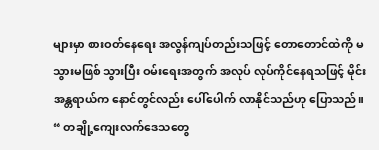များမှာ စားဝတ်နေရေး အလွန်ကျပ်တည်းသဖြင့် တောတောင်ထဲကို မသွားမဖြစ် သွားပြီး ဝမ်းရေးအတွက် အလုပ် လုပ်ကိုင်နေရသဖြင့် မိုင်းအန္တရာယ်က နောင်တွင်လည်း ပေါ်ပေါက် လာနိုင်သည်ဟု ပြောသည်။
“ တချို့ကျေးလက်ဒေသတွေ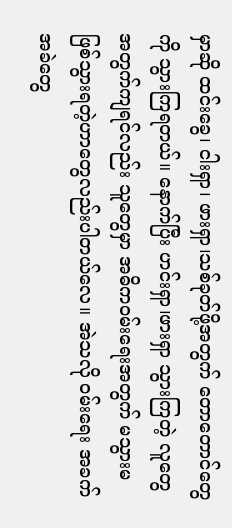မှာဆို ထင်းခွေ၊ ငါးရှာ၊ ဖားရှာ၊သစ်ခုတ်ဖို့အတွက် တောတောင်တွေကို သွားကြရတယ်။ နောက်ပြီး ဟင်းရှာ၊ဖားရှာ သွားကြတဲ့ လူတွေအတွက်ကျရင်လည်း သူတွေမှာ အဓိကဝမ်းရေးအတွက် မသွားမဖြစ်သွားရတဲ့ဟာတွေလည်းပါတယ်လေ။ အဲသလို ဝမ်းရေး အခက်အခဲတွေ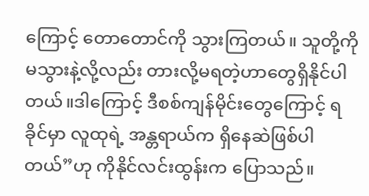ကြောင့် တောတောင်ကို သွားကြတယ်။ သူတို့ကို မသွားနဲ့လို့လည်း တားလို့မရတဲ့ဟာတွေရှိနိုင်ပါတယ်။ဒါကြောင့် ဒီစစ်ကျန်မိုင်းတွေကြောင့် ရခိုင်မှာ လူထုရဲ့ အန္တရာယ်က ရှိနေဆဲဖြစ်ပါတယ်”ဟု ကိုနိုင်လင်းထွန်းက ပြောသည်။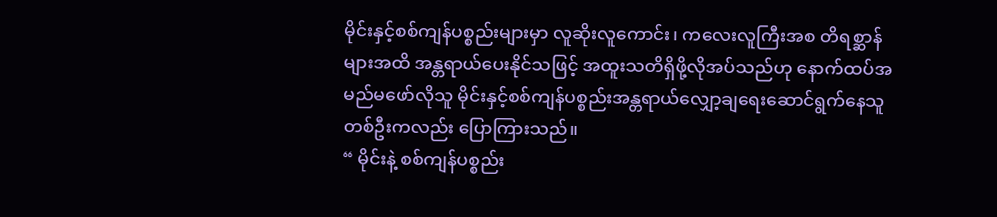မိုင်းနှင့်စစ်ကျန်ပစ္စည်းများမှာ လူဆိုးလူကောင်း၊ ကလေးလူကြီးအစ တိရစ္ဆာန်များအထိ အန္တရာယ်ပေးနိုင်သဖြင့် အထူးသတိရှိဖို့လိုအပ်သည်ဟု နောက်ထပ်အမည်မဖော်လိုသူ မိုင်းနှင့်စစ်ကျန်ပစ္စည်းအန္တရာယ်လျှော့ချရေးဆောင်ရွက်နေသူတစ်ဦးကလည်း ပြောကြားသည်။
“ မိုင်းနဲ့ စစ်ကျန်ပစ္စည်း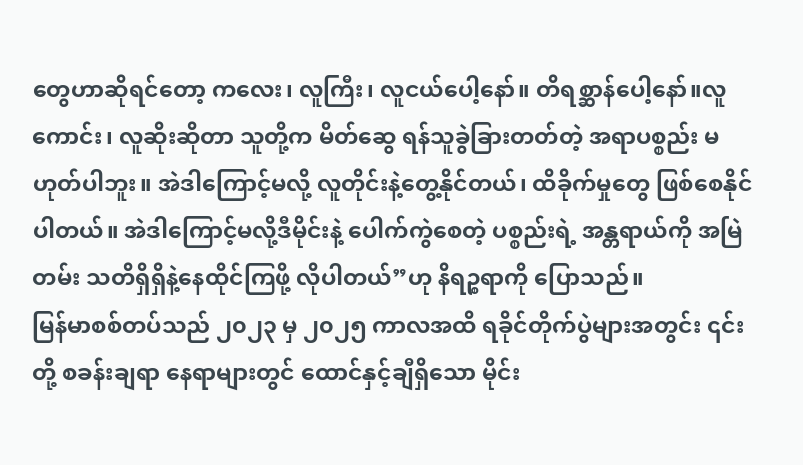တွေဟာဆိုရင်တော့ ကလေး၊ လူကြီး၊ လူငယ်ပေါ့နော်။ တိရစ္ဆာန်ပေါ့နော်။လူကောင်း၊ လူဆိုးဆိုတာ သူတို့က မိတ်ဆွေ ရန်သူခွဲခြားတတ်တဲ့ အရာပစ္စည်း မဟုတ်ပါဘူး။ အဲဒါကြောင့်မလို့ လူတိုင်းနဲ့တွေ့နိုင်တယ်၊ ထိခိုက်မှုတွေ ဖြစ်စေနိုင်ပါတယ်။ အဲဒါကြောင့်မလို့ဒီမိုင်းနဲ့ ပေါက်ကွဲစေတဲ့ ပစ္စည်းရဲ့ အန္တရာယ်ကို အမြဲတမ်း သတိရှိရှိနဲ့နေထိုင်ကြဖို့ လိုပါတယ်”ဟု နိရဉ္စရာကို ပြောသည်။
မြန်မာစစ်တပ်သည် ၂၀၂၃ မှ ၂၀၂၅ ကာလအထိ ရခိုင်တိုက်ပွဲများအတွင်း ၎င်းတို့ စခန်းချရာ နေရာများတွင် ထောင်နှင့်ချီရှိသော မိုင်း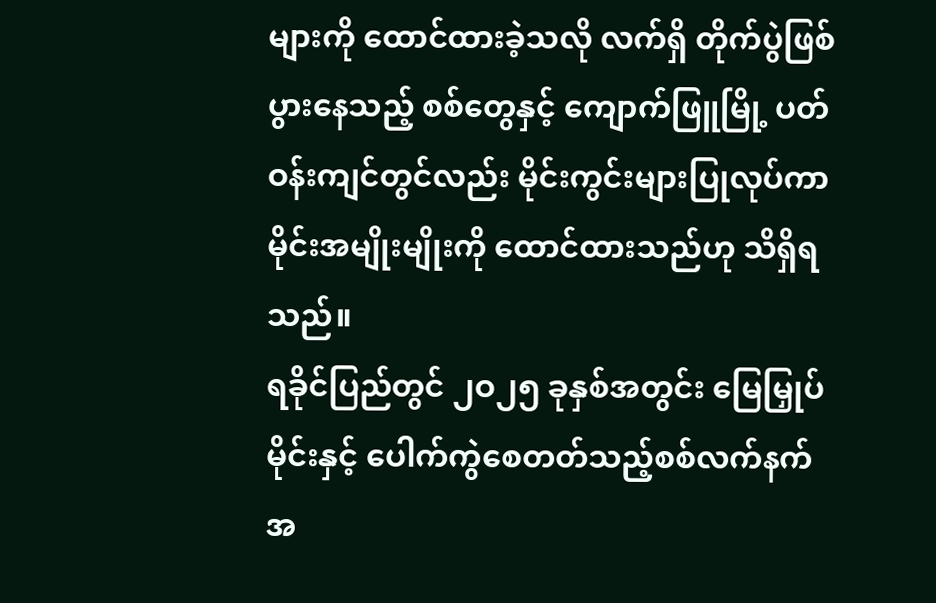များကို ထောင်ထားခဲ့သလို လက်ရှိ တိုက်ပွဲဖြစ်ပွားနေသည့် စစ်တွေနှင့် ကျောက်ဖြူမြို့ ပတ်ဝန်းကျင်တွင်လည်း မိုင်းကွင်းများပြုလုပ်ကာ မိုင်းအမျိုးမျိုးကို ထောင်ထားသည်ဟု သိရှိရသည်။
ရခိုင်ပြည်တွင် ၂ဝ၂၅ ခုနှစ်အတွင်း မြေမြှုပ်မိုင်းနှင့် ပေါက်ကွဲစေတတ်သည့်စစ်လက်နက်အ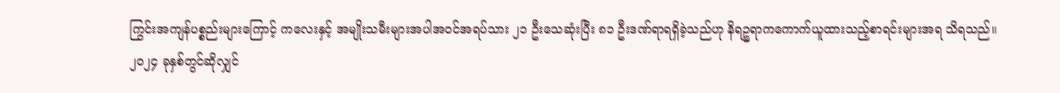ကြွင်းအကျန်ပစ္စည်းများကြောင့် ကလေးနှင့် အမျိုးသမီးများအပါအဝင်အရပ်သား ၂၁ ဦးသေဆုံးပြီး ၈၁ ဦးဒဏ်ရာရရှိခဲ့သည်ဟု နိရဉ္စရာကကောက်ယူထားသည့်စာရင်းများအရ သိရသည်။
၂၀၂၄ ခုနှစ်တွင်ဆိုလျှင်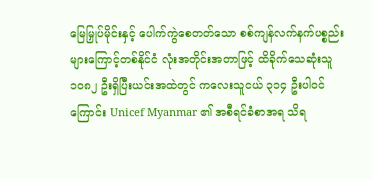မြေမြှုပ်မိုင်းနှင့် ပေါက်ကွဲစေတတ်သော စစ်ကျန်လက်နက်ပစ္စည်းများကြောင့်တစ်နိုင်ငံ လုံးအတိုင်းအတာဖြင့် ထိခိုက်သေဆုံးသူ ၁၀၈၂ ဦးရှိပြီးယင်းအထဲတွင် ကလေးသူငယ် ၃၁၄ ဦးပါဝင်ကြောင်း Unicef Myanmar ၏ အစီရင်ခံစာအရ သိရ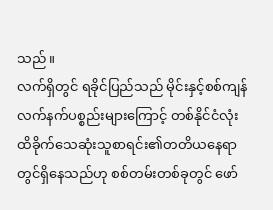သည်။
လက်ရှိတွင် ရခိုင်ပြည်သည် မိုင်းနှင့်စစ်ကျန်လက်နက်ပစ္စည်းများကြောင့် တစ်နိုင်ငံလုံးထိခိုက်သေဆုံးသူစာရင်း၏တတိယနေရာတွင်ရှိနေသည်ဟု စစ်တမ်းတစ်ခုတွင် ဖော်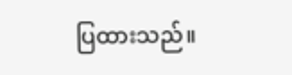ပြထားသည်။